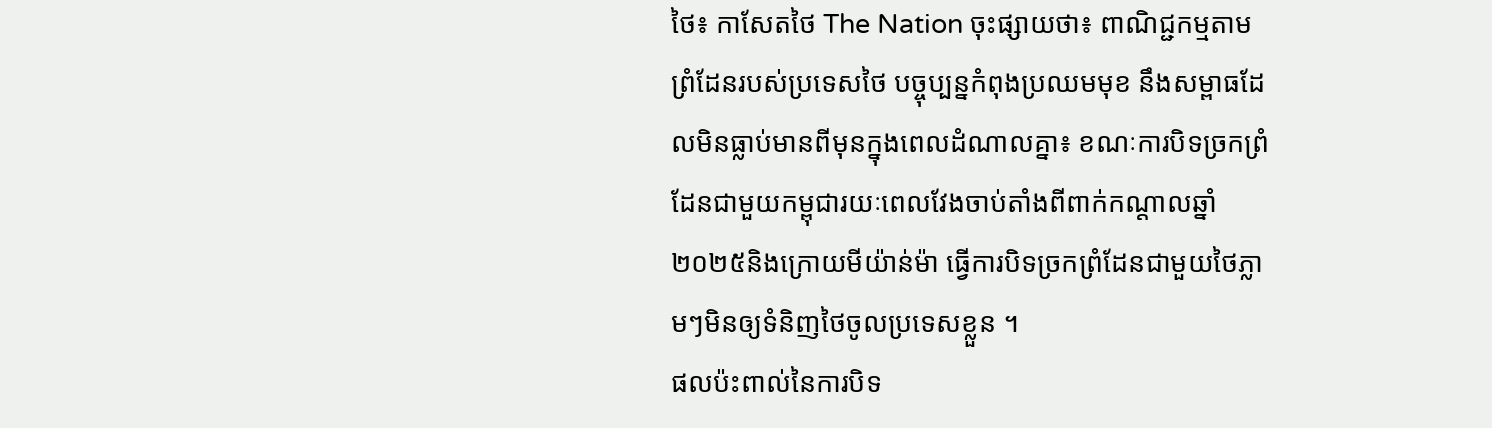ថៃ៖ កាសែតថៃ The Nation ចុះផ្សាយថា៖ ពាណិជ្ជកម្មតាមព្រំដែនរបស់ប្រទេសថៃ បច្ចុប្បន្នកំពុងប្រឈមមុខ នឹងសម្ពាធដែលមិនធ្លាប់មានពីមុនក្នុងពេលដំណាលគ្នា៖ ខណៈការបិទច្រកព្រំដែនជាមួយកម្ពុជារយៈពេលវែងចាប់តាំងពីពាក់កណ្តាលឆ្នាំ២០២៥និងក្រោយមីយ៉ាន់ម៉ា ធ្វើការបិទច្រកព្រំដែនជាមួយថៃភ្លាមៗមិនឲ្យទំនិញថៃចូលប្រទេសខ្លួន ។
ផលប៉ះពាល់នៃការបិទ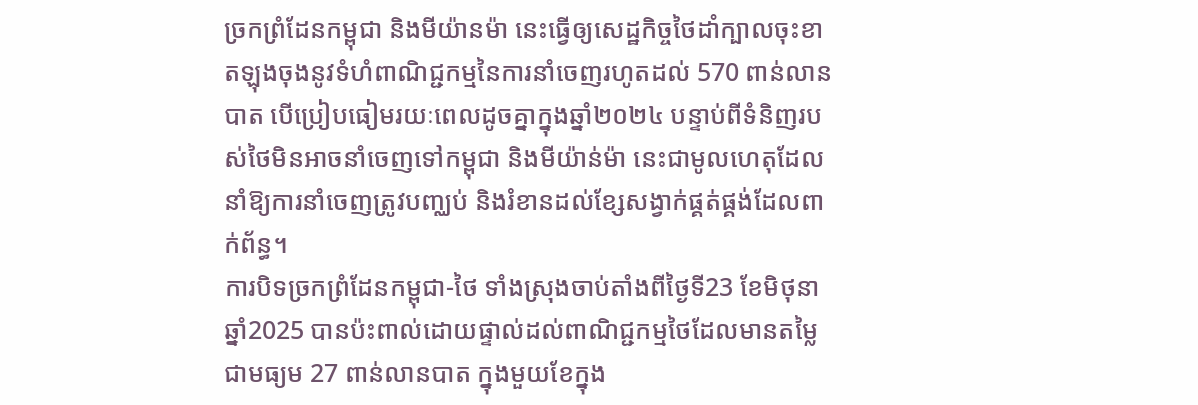ច្រកព្រំដែនកម្ពុជា និងមីយ៉ានម៉ា នេះធ្វើឲ្យសេដ្ឋកិច្ចថៃដាំក្បាលចុះខាតឡុងចុងនូវទំហំពាណិជ្ជកម្មនៃការនាំចេញរហូតដល់ 570 ពាន់លានបាត បើប្រៀបធៀមរយៈពេលដូចគ្នាក្នុងឆ្នាំ២០២៤ បន្ទាប់ពីទំនិញរបស់ថៃមិនអាចនាំចេញទៅកម្ពុជា និងមីយ៉ាន់ម៉ា នេះជាមូលហេតុដែលនាំឱ្យការនាំចេញត្រូវបញ្ឈប់ និងរំខានដល់ខ្សែសង្វាក់ផ្គត់ផ្គង់ដែលពាក់ព័ន្ធ។
ការបិទច្រកព្រំដែនកម្ពុជា-ថៃ ទាំងស្រុងចាប់តាំងពីថ្ងៃទី23 ខែមិថុនា ឆ្នាំ2025 បានប៉ះពាល់ដោយផ្ទាល់ដល់ពាណិជ្ជកម្មថៃដែលមានតម្លៃជាមធ្យម 27 ពាន់លានបាត ក្នុងមួយខែក្នុង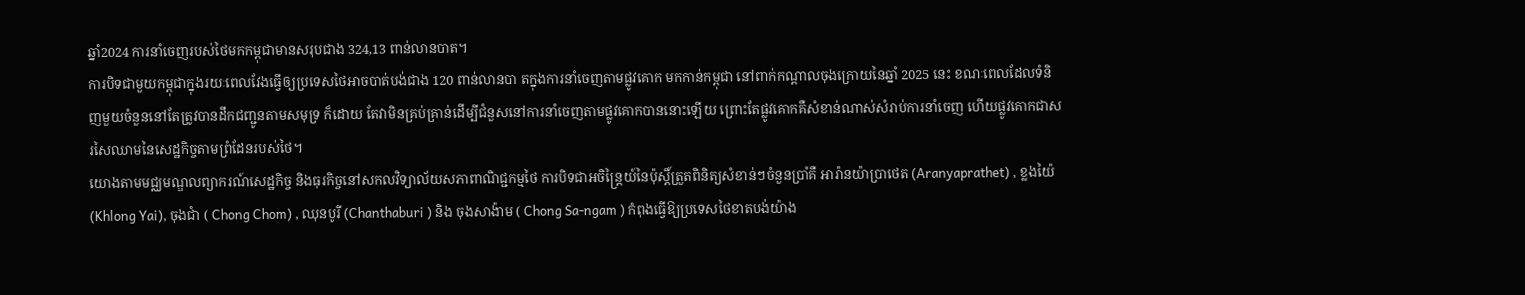ឆ្នាំ2024 ការនាំចេញរបស់ថៃមកកម្ពុជាមានសរុបជាង 324,13 ពាន់លានបាត។
ការបិទជាមួយកម្ពុជាក្នុងរយៈពេលវែងធ្វើឲ្យប្រទេសថៃអាចបាត់បង់ជាង 120 ពាន់លានបា តក្នុងការនាំចេញតាមផ្លូវគោក មកកាន់កម្ពុជា នៅពាក់កណ្តាលចុងក្រោយនៃឆ្នាំ 2025 នេះ ខណៈពេលដែលទំនិញមួយចំនួននៅតែត្រូវបានដឹកជញ្ជូនតាមសមុទ្រ ក៏ដោយ តែវាមិនគ្រប់គ្រាន់ដើម្បីជំនួសនៅការនាំចេញតាមផ្លូវគោកបាននោះឡើយ ព្រោះតែផ្លូវគោកគឺសំខាន់ណាស់សំរាប់ការនាំចេញ ហើយផ្លូវគោកជាសរសៃឈាមនៃសេដ្ឋកិច្ចតាមព្រំដែនរបស់ថៃ។
យោងតាមមជ្ឈមណ្ឌលព្យាករណ៍សេដ្ឋកិច្ច និងធុរកិច្ចនៅសកលវិទ្យាល័យសភាពាណិជ្ជកម្មថៃ ការបិទជាអចិន្ត្រៃយ៍នៃប៉ុស្តិ៍ត្រួតពិនិត្យសំខាន់ៗចំនួនប្រាំគឺ អារ៉ានយ៉ាប្រាថេត (Aranyaprathet) , ខ្លងយ៉ៃ (Khlong Yai), ចុងជាំ ( Chong Chom) , ឈុនបូរី (Chanthaburi ) និង ចុងសាង៉ាម ( Chong Sa-ngam ) កំពុងធ្វើឱ្យប្រទេសថៃខាតបង់យ៉ាង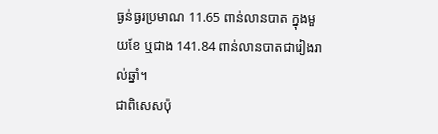ធ្ងន់ធ្ងរប្រមាណ 11.65 ពាន់លានបាត ក្នុងមួយខែ ឬជាង 141.84 ពាន់លានបាតជារៀងរាល់ឆ្នាំ។
ជាពិសេសប៉ុ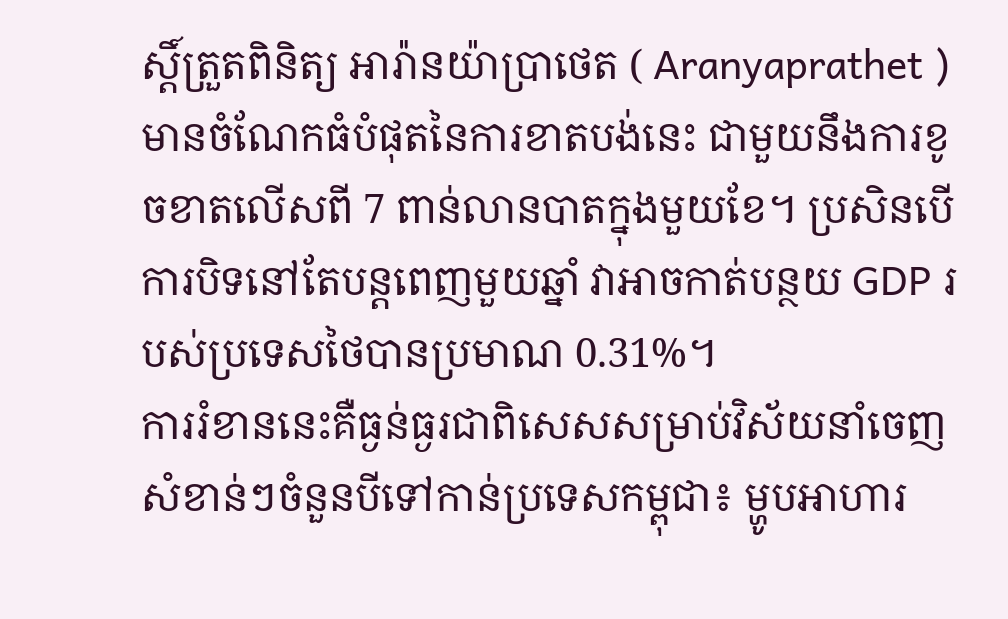ស្តិ៍ត្រួតពិនិត្យ អារ៉ានយ៉ាប្រាថេត ( Aranyaprathet ) មានចំណែកធំបំផុតនៃការខាតបង់នេះ ជាមួយនឹងការខូចខាតលើសពី 7 ពាន់លានបាតក្នុងមួយខែ។ ប្រសិនបើការបិទនៅតែបន្តពេញមួយឆ្នាំ វាអាចកាត់បន្ថយ GDP របស់ប្រទេសថៃបានប្រមាណ 0.31%។
ការរំខាននេះគឺធ្ងន់ធ្ងរជាពិសេសសម្រាប់វិស័យនាំចេញសំខាន់ៗចំនួនបីទៅកាន់ប្រទេសកម្ពុជា៖ ម្ហូបអាហារ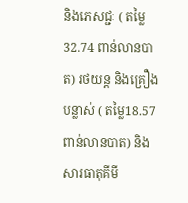និងភេសជ្ជៈ ( តម្លៃ 32.74 ពាន់លានបាត) រថយន្ត និងគ្រឿងបន្លាស់ ( តម្លៃ18.57 ពាន់លានបាត) និងសារធាតុគីមី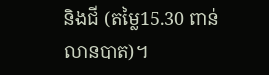និងជី (តម្លៃ15.30 ពាន់លានបាត)។